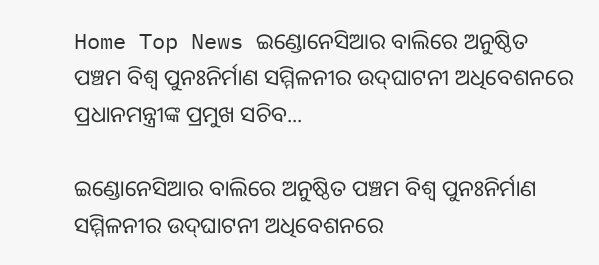Home Top News ଇଣ୍ଡୋନେସିଆର ବାଲିରେ ଅନୁଷ୍ଠିତ ପଞ୍ଚମ ବିଶ୍ୱ ପୁନଃନିର୍ମାଣ ସମ୍ମିଳନୀର ଉଦ୍‌ଘାଟନୀ ଅଧିବେଶନରେ ପ୍ରଧାନମନ୍ତ୍ରୀଙ୍କ ପ୍ରମୁଖ ସଚିବ...

ଇଣ୍ଡୋନେସିଆର ବାଲିରେ ଅନୁଷ୍ଠିତ ପଞ୍ଚମ ବିଶ୍ୱ ପୁନଃନିର୍ମାଣ ସମ୍ମିଳନୀର ଉଦ୍‌ଘାଟନୀ ଅଧିବେଶନରେ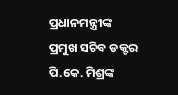ପ୍ରଧାନମନ୍ତ୍ରୀଙ୍କ ପ୍ରମୁଖ ସଚିବ ଡକ୍ଟର ପି.କେ. ମିଶ୍ରଙ୍କ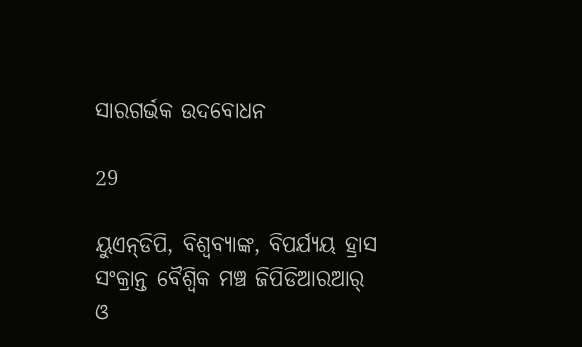ସାରଗର୍ଭକ ଉଦବୋଧନ

29

ୟୁଏନ୍‌ଡିପି, ବିଶ୍ୱବ୍ୟାଙ୍କ, ବିପର୍ଯ୍ୟୟ ହ୍ରାସ ସଂକ୍ରାନ୍ତ ବୈଶ୍ୱିକ ମଞ୍ଚ ଜିପିଡିଆରଆର୍ ଓ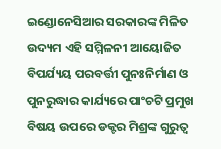ଇଣ୍ଡୋନେସିଆର ସରକାରଙ୍କ ମିଳିତ ଉଦ୍ୟମ ଏହି ସମ୍ମିଳନୀ ଆୟୋଜିତ
ବିପର୍ଯ୍ୟୟ ପରବର୍ତ୍ତୀ ପୁନଃନିର୍ମାଣ ଓ ପୁନରୁଦ୍ଧାର କାର୍ଯ୍ୟରେ ପାଂଚଟି ପ୍ରମୁଖ ବିଷୟ ଉପରେ ଡକ୍ଟର ମିଶ୍ରଙ୍କ ଗୁରୁତ୍ୱ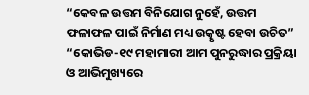“କେବଳ ଉତ୍ତମ ବିନିଯୋଗ ନୁହେଁ, ଉତ୍ତମ ଫଳାଫଳ ପାଇଁ ନିର୍ମାଣ ମଧ୍ୟ ଉତ୍କୃଷ୍ଟ ହେବା ଉଚିତ”
“କୋଭିଡ-୧୯ ମହାମାରୀ ଆମ ପୁନରୁଦ୍ଧାର ପ୍ରକ୍ରିୟା ଓ ଆଭିମୁଖ୍ୟରେ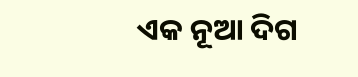ଏକ ନୂଆ ଦିଗ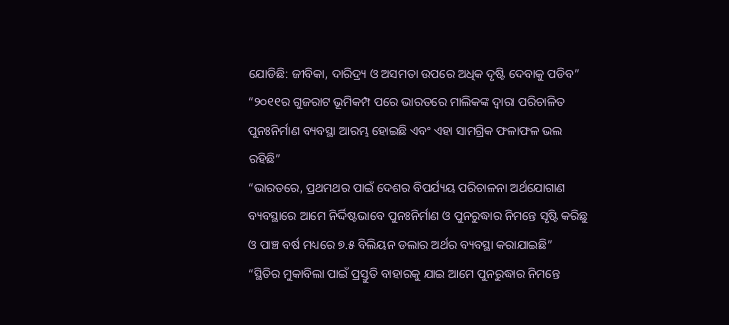ଯୋଡିଛି: ଜୀବିକା, ଦାରିଦ୍ର‌୍ୟ ଓ ଅସମତା ଉପରେ ଅଧିକ ଦୃଷ୍ଟି ଦେବାକୁ ପଡିବ”
“୨୦୧୧ର ଗୁଜରାଟ ଭୂମିକମ୍ପ ପରେ ଭାରତରେ ମାଲିକଙ୍କ ଦ୍ୱାରା ପରିଚାଳିତ ପୁନଃନିର୍ମାଣ ବ୍ୟବସ୍ଥା ଆରମ୍ଭ ହୋଇଛି ଏବଂ ଏହା ସାମଗ୍ରିକ ଫଳାଫଳ ଭଲ ରହିଛି”
“ଭାରତରେ, ପ୍ରଥମଥର ପାଇଁ ଦେଶର ବିପର୍ଯ୍ୟୟ ପରିଚାଳନା ଅର୍ଥଯୋଗାଣ ବ୍ୟବସ୍ଥାରେ ଆମେ ନିର୍ଦ୍ଦିଷ୍ଟଭାବେ ପୁନଃନିର୍ମାଣ ଓ ପୁନରୁଦ୍ଧାର ନିମନ୍ତେ ସୃଷ୍ଟି କରିଛୁ ଓ ପାଞ୍ଚ ବର୍ଷ ମଧ୍ୟରେ ୭.୫ ବିଲିୟନ ଡଲାର ଅର୍ଥର ବ୍ୟବସ୍ଥା କରାଯାଇଛି”
“ସ୍ଥିତିର ମୁକାବିଲା ପାଇଁ ପ୍ରସ୍ତୁତି ବାହାରକୁ ଯାଇ ଆମେ ପୁନରୁଦ୍ଧାର ନିମନ୍ତେ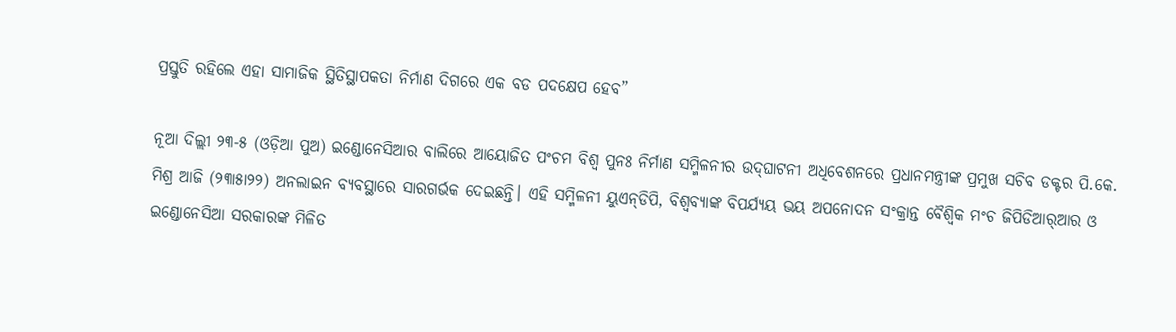ପ୍ରସ୍ତୁତି ରହିଲେ ଏହା ସାମାଜିକ ସ୍ଥିତିସ୍ଥାପକତା ନିର୍ମାଣ ଦିଗରେ ଏକ ବଡ ପଦକ୍ଷେପ ହେବ”

ନୂଆ ଦିଲ୍ଲୀ ୨୩-୫ (ଓଡ଼ିଆ ପୁଅ) ଇଣ୍ଡୋନେସିଆର ବାଲିରେ ଆୟୋଜିତ ପଂଚମ ବିଶ୍ୱ ପୁନଃ ନିର୍ମାଣ ସମ୍ମିଳନୀର ଉଦ୍‌ଘାଟନୀ ଅଧିବେଶନରେ ପ୍ରଧାନମନ୍ତ୍ରୀଙ୍କ ପ୍ରମୁଖ ସଚିବ ଡକ୍ଟର ପି.କେ. ମିଶ୍ର ଆଜି (୨୩ା୫ା୨୨) ଅନଲାଇନ ବ୍ୟବସ୍ଥାରେ ସାରଗର୍ଭକ ଦେଇଛନ୍ତି। ଏହି ସମ୍ମିଳନୀ ୟୁଏନ୍‌ଡିପି, ବିଶ୍ୱବ୍ୟାଙ୍କ ବିପର୍ଯ୍ୟୟ ଭୟ ଅପନୋଦନ ସଂକ୍ରାନ୍ତ ବୈଶ୍ୱିକ ମଂଚ ଜିପିଡିଆର୍‌ଆର ଓ ଇଣ୍ଡୋନେସିଆ ସରକାରଙ୍କ ମିଳିତ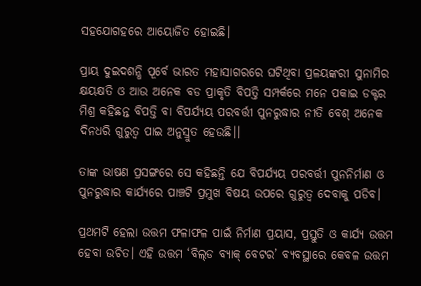ସହଯୋଗହରେ ଆୟୋଜିତ ହୋଇଛି।

ପ୍ରାୟ ଦୁଇଦଶନ୍ଧି ପୂର୍ବେ ଭାରତ ମହାସାଗରରେ ଘଟିଥିବା ପ୍ରଳୟଙ୍କରୀ ସୁନାମିର କ୍ଷୟକ୍ଷତି ଓ ଆଉ ଅନେକ ବଡ ପ୍ରାକୃତି ବିପତ୍ତି ସମ୍ପର୍କରେ ମନେ ପକାଇ ଡକ୍ଟର ମିଶ୍ର କହିଛନ୍ତ ବିପତ୍ତି ବା ବିପର୍ଯ୍ୟୟ ପରବର୍ତ୍ତୀ ପୁନରୁଦ୍ଧାର ନୀତି ବେଶ୍ ଅନେକ ଦିନଧରି ଗୁରୁତ୍ୱ ପାଇ ଅନୁସ୍ରୁତ ହେଉଛି।।

ତାଙ୍କ ଭାଷଣ ପ୍ରସଙ୍ଗରେ ସେ କହିଛନ୍ତି ଯେ ବିପର୍ଯ୍ୟୟ ପରବର୍ତ୍ତୀ ପୁନନିର୍ମାଣ ଓ ପୁନରୁଦ୍ଧାର କାର୍ଯ୍ୟରେ ପାଞ୍ଚଟି ପ୍ରମୁଖ ବିଷୟ ଉପରେ ଗୁରୁତ୍ୱ ଦେବାକୁ ପଡିବ।

ପ୍ରଥମଟି ହେଲା ଉତ୍ତମ ଫଳାଫଳ ପାଇଁ ନିର୍ମାଣ ପ୍ରୟାସ, ପ୍ରସ୍ତୁତି ଓ କାର୍ଯ୍ୟ ଉତ୍ତମ ହେବା ଉଚିତ। ଏହି ଉତ୍ତମ ‘ବିଲ୍‌ଡ ବ୍ୟାକ୍ ବେଟର’ ବ୍ୟବସ୍ଥାରେ କେବଳ ଉତ୍ତମ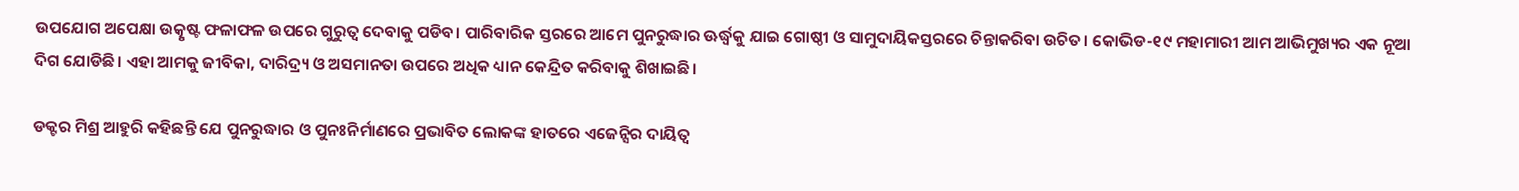ଉପଯୋଗ ଅପେକ୍ଷା ଉତ୍କୃଷ୍ଟ ଫଳାଫଳ ଉପରେ ଗୁରୁତ୍ୱ ଦେବାକୁ ପଡିବ। ପାରିବାରିକ ସ୍ତରରେ ଆମେ ପୁନରୁଦ୍ଧାର ଊର୍ଦ୍ଧ୍ୱକୁ ଯାଇ ଗୋଷ୍ଠୀ ଓ ସାମୁଦାୟିକସ୍ତରରେ ଚିନ୍ତାକରିବା ଉଚିତ। କୋଭିଡ-୧୯ ମହାମାରୀ ଆମ ଆଭିମୁଖ୍ୟର ଏକ ନୂଆ ଦିଗ ଯୋଡିଛି। ଏହା ଆମକୁ ଜୀବିକା, ଦାରିଦ୍ର‌୍ୟ ଓ ଅସମାନତା ଉପରେ ଅଧିକ ଧ୍ୟାନ କେନ୍ଦ୍ରିତ କରିବାକୁ ଶିଖାଇଛି।

ଡକ୍ଟର ମିଶ୍ର ଆହୁରି କହିଛନ୍ତି ଯେ ପୁନରୁଦ୍ଧାର ଓ ପୁନଃନିର୍ମାଣରେ ପ୍ରଭାବିତ ଲୋକଙ୍କ ହାତରେ ଏଜେନ୍ସିର ଦାୟିତ୍ୱ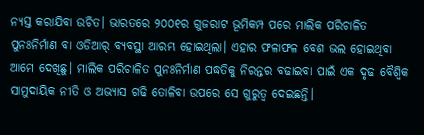ନ୍ୟସ୍ତ କରାଯିବା ଉଚିତ। ଭାରତରେ ୨୦୦୧ର ଗୁଜରାଟ ଭୂମିକମ୍ପ ପରେ ମାଲିକ ପରିଚାଳିତ ପୁନଃନିର୍ମାଣ ବା ଓଡିଆର୍ ବ୍ୟବସ୍ଥା ଆରମ୍ଭ ହୋଇଥିଲା। ଏହାର ଫଳାଫଳ ବେଶ ଭଲ ହୋଇଥିବା ଆମେ ଦେଖିଛୁ। ମାଲିକ ପରିଚାଳିତ ପୁନଃନିର୍ମାଣ ପଦ୍ଧତିକୁ ନିରନ୍ତର ବଢାଇବା ପାଇଁ ଏକ ଦୃଢ ବୈଶ୍ୱିକ ସାମୁଦାୟିକ ନୀତି ଓ ଅଭ୍ୟାସ ଗଢି ତୋଳିବା ଉପରେ ସେ ଗୁରୁତ୍ୱ ଦେଇଛନ୍ତି।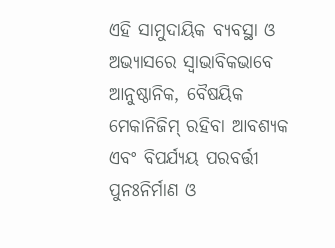ଏହି ସାମୁଦାୟିକ ବ୍ୟବସ୍ଥା ଓ ଅଭ୍ୟାସରେ ସ୍ୱାଭାବିକଭାବେ ଆନୁଷ୍ଠାନିକ, ବୈଷୟିକ ମେକାନିଜିମ୍ ରହିବା ଆବଶ୍ୟକ ଏବଂ ବିପର୍ଯ୍ୟୟ ପରବର୍ତ୍ତୀ ପୁନଃନିର୍ମାଣ ଓ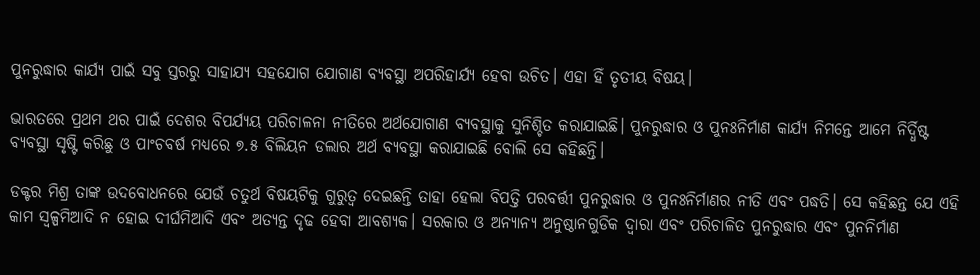ପୁନରୁଦ୍ଧାର କାର୍ଯ୍ୟ ପାଇଁ ସବୁ ସ୍ତରରୁ ସାହାଯ୍ୟ ସହଯୋଗ ଯୋଗାଣ ବ୍ୟବସ୍ଥା ଅପରିହାର୍ଯ୍ୟ ହେବା ଉଚିତ। ଏହା ହିଁ ତୃତୀୟ ବିଷୟ।

ଭାରତରେ ପ୍ରଥମ ଥର ପାଇଁ ଦେଶର ବିପର୍ଯ୍ୟୟ ପରିଚାଳନା ନୀତିରେ ଅର୍ଥଯୋଗାଣ ବ୍ୟବସ୍ଥାକୁ ସୁନିଶ୍ଚିତ କରାଯାଇଛି। ପୁନରୁଦ୍ଧାର ଓ ପୁନଃନିର୍ମାଣ କାର୍ଯ୍ୟ ନିମନ୍ତେ ଆମେ ନିର୍ଦ୍ଧିଷ୍ଟ ବ୍ୟବସ୍ଥା ସୃଷ୍ଟି କରିଛୁ ଓ ପାଂଚବର୍ଷ ମଧ୍ୟରେ ୭.୫ ବିଲିୟନ ଡଲାର ଅର୍ଥ ବ୍ୟବସ୍ଥା କରାଯାଇଛି ବୋଲି ସେ କହିଛନ୍ତି।

ଡକ୍ଟର ମିଶ୍ର ତାଙ୍କ ଉଦବୋଧନରେ ଯେଉଁ ଚତୁର୍ଥ ବିଷୟଟିକୁ ଗୁରୁତ୍ୱ ଦେଇଛନ୍ତି ତାହା ହେଲା ବିପତ୍ତି ପରବର୍ତ୍ତୀ ପୁନରୁଦ୍ଧାର ଓ ପୁନଃନିର୍ମାଣର ନୀତି ଏବଂ ପଦ୍ଧତି। ସେ କହିଛନ୍ତ ଯେ ଏହି କାମ ସ୍ୱଳ୍ପମିଆଦି ନ ହୋଇ ଦୀର୍ଘମିଆଦି ଏବଂ ଅତ୍ୟନ୍ତ ଦୃଢ ହେବା ଆବଶ୍ୟକ। ସରକାର ଓ ଅନ୍ୟାନ୍ୟ ଅନୁଷ୍ଠାନଗୁଡିକ ଦ୍ୱାରା ଏବଂ ପରିଚାଳିତ ପୁନରୁଦ୍ଧାର ଏବଂ ପୁନନିର୍ମାଣ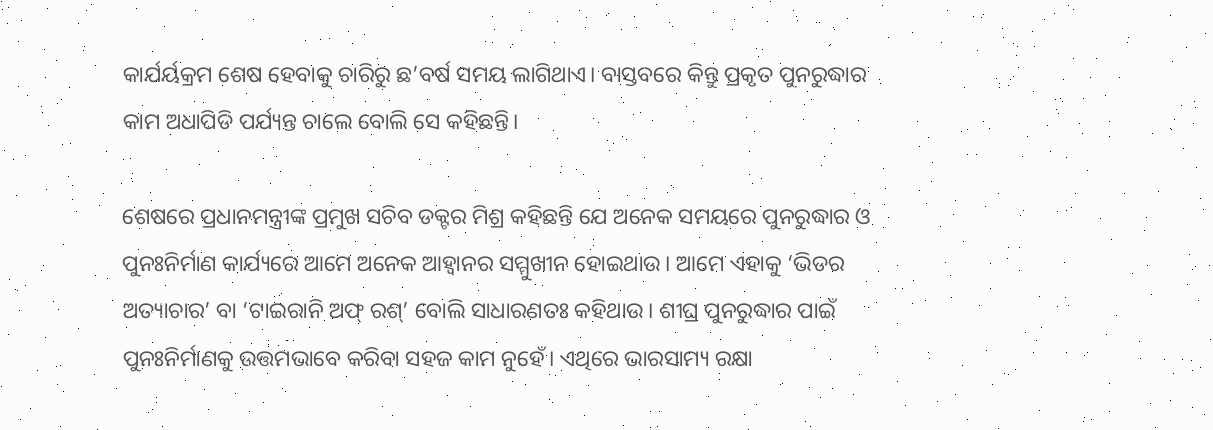କାର୍ଯର୍ୟକ୍ରମ ଶେଷ ହେବାକୁ ଚାରିରୁ ଛ’ବର୍ଷ ସମୟ ଲାଗିଥାଏ। ବାସ୍ତବରେ କିନ୍ତୁ ପ୍ରକୃତ ପୁନରୁଦ୍ଧାର କାମ ଅଧାପିଡି ପର୍ଯ୍ୟନ୍ତ ଚାଲେ ବୋଲି ସେ କହିଛନ୍ତି।

ଶେଷରେ ପ୍ରଧାନମନ୍ତ୍ରୀଙ୍କ ପ୍ରମୁଖ ସଚିବ ଡକ୍ଟର ମିଶ୍ର କହିଛନ୍ତି ଯେ ଅନେକ ସମୟରେ ପୁନରୁଦ୍ଧାର ଓ ପୁନଃନିର୍ମାଣ କାର୍ଯ୍ୟରେ ଆମେ ଅନେକ ଆହ୍ୱାନର ସମ୍ମୁଖୀନ ହୋଇଥାଉ। ଆମେ ଏହାକୁ ‘ଭିଡର ଅତ୍ୟାଚାର’ ବା ‘ଟାଇରାନି ଅଫ୍ ରଶ୍‌’ ବୋଲି ସାଧାରଣତଃ କହିଥାଉ। ଶୀଘ୍ର ପୁନରୁଦ୍ଧାର ପାଇଁ ପୁନଃନିର୍ମାଣକୁ ଉତ୍ତମଭାବେ କରିବା ସହଜ କାମ ନୁହେଁ। ଏଥିରେ ଭାରସାମ୍ୟ ରକ୍ଷା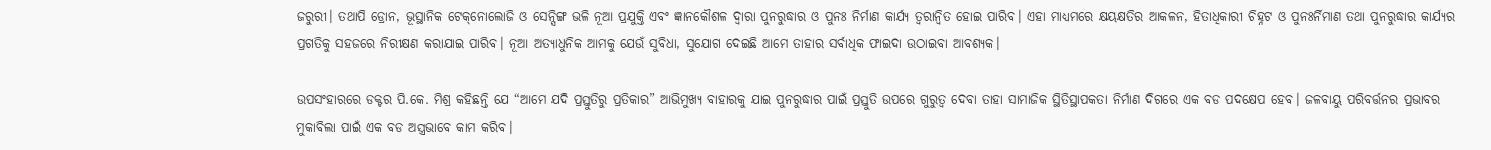ଜରୁରୀ। ତଥାପି ଡ୍ରୋନ, ଭୂସ୍ଥାନିକ ଟେକ୍‌ନୋଲୋଜି ଓ ସେନ୍ସିଙ୍ଗ ଭଳି ନୂଆ ପ୍ରଯୁକ୍ତି ଏବଂ ଜ୍ଞାନକୌଶଳ ଦ୍ୱାରା ପୁନରୁଦ୍ଧାର ଓ ପୁନଃ ନିର୍ମାଣ କାର୍ଯ୍ୟ ତ୍ୱରାନ୍ୱିତ ହୋଇ ପାରିବ। ଏହା ମାଧ୍ୟମରେ କ୍ଷୟକ୍ଷତିର ଆକଳନ, ହିତାଧିକାରୀ ଚିହ୍ନଟ ଓ ପୁନଃର୍ନିମାଣ ତଥା ପୁନରୁଦ୍ଧାର କାର୍ଯ୍ୟର ପ୍ରଗତିକୁ ସହଜରେ ନିରୀକ୍ଷଣ କରାଯାଇ ପାରିବ। ନୂଆ ଅତ୍ୟାଧୁନିକ ଆମକୁ ଯେଉଁ ସୁବିଧା, ସୁଯୋଗ ଦେଇଛି ଆମେ ତାହାର ସର୍ବାଧିକ ଫାଇଦା ଉଠାଇବା ଆବଶ୍ୟକ।

ଉପସଂହାରରେ ଡକ୍ଟର ପି.କେ. ମିଶ୍ର କହିଛନ୍ତି ଯେ “ଆମେ ଯଦି ପ୍ରସ୍ତୁତିରୁ ପ୍ରତିକାର” ଆଭିମୁଖ୍ୟ ବାହାରକୁ ଯାଇ ପୁନରୁଦ୍ଧାର ପାଇଁ ପ୍ରସ୍ତୁତି ଉପରେ ଗୁରୁତ୍ୱ ଦେବା ତାହା ସାମାଜିକ ସ୍ଥିତିସ୍ଥାପକତା ନିର୍ମାଣ ଦିଗରେ ଏକ ବଡ ପଦକ୍ଷେପ ହେବ। ଜଳବାୟୁ ପରିବର୍ତ୍ତନର ପ୍ରଭାବର ମୁକାବିଲା ପାଇଁ ଏକ ବଡ ଅସ୍ତ୍ରଭାବେ କାମ କରିବ।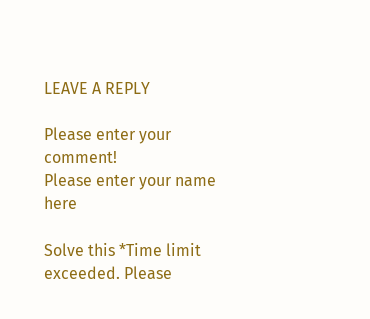LEAVE A REPLY

Please enter your comment!
Please enter your name here

Solve this *Time limit exceeded. Please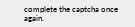complete the captcha once again.